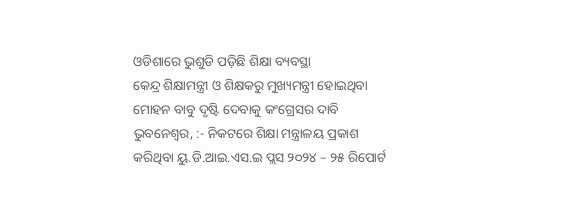ଓଡିଶାରେ ଭୁଶୁଡି ପଡ଼ିଛି ଶିକ୍ଷା ବ୍ୟବସ୍ଥା
କେନ୍ଦ୍ର ଶିକ୍ଷାମନ୍ତ୍ରୀ ଓ ଶିକ୍ଷକରୁ ମୁଖ୍ୟମନ୍ତ୍ରୀ ହୋଇଥିବା ମୋହନ ବାବୁ ଦୃଷ୍ଟି ଦେବାକୁ କଂଗ୍ରେସର ଦାବି
ଭୁବନେଶ୍ୱର, :- ନିକଟରେ ଶିକ୍ଷା ମନ୍ତ୍ରାଳୟ ପ୍ରକାଶ କରିଥିବା ୟୁ.ଡି.ଆଇ.ଏସ.ଇ ପ୍ଲସ ୨୦୨୪ – ୨୫ ରିପୋର୍ଟ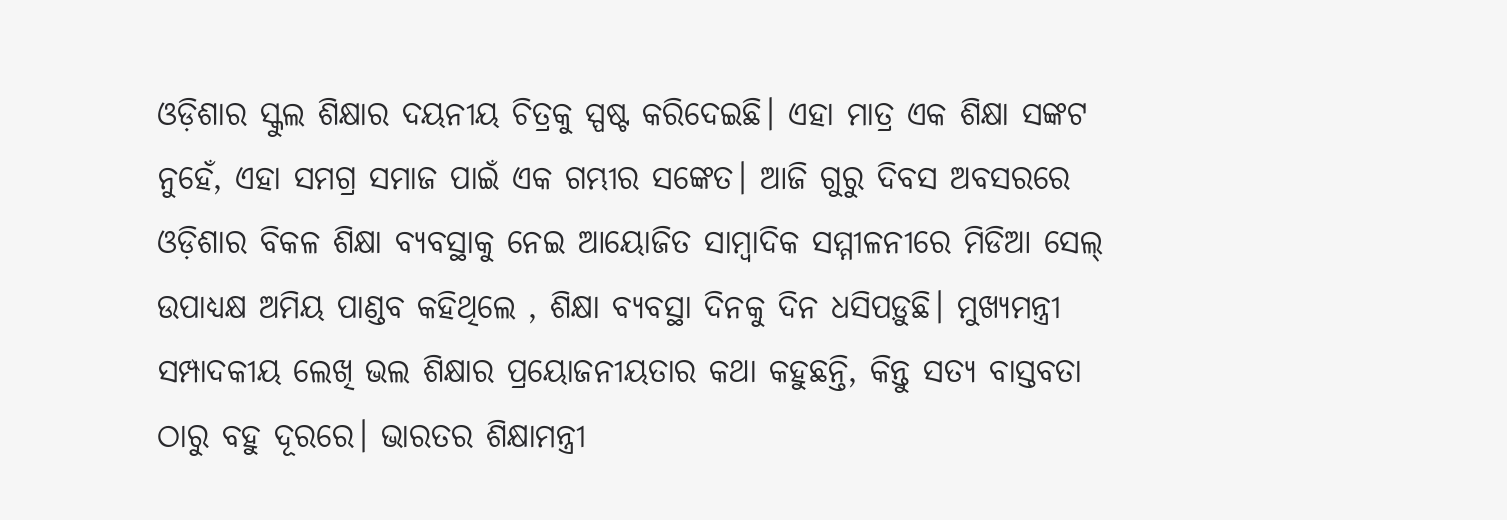ଓଡ଼ିଶାର ସ୍କୁଲ ଶିକ୍ଷାର ଦୟନୀୟ ଚିତ୍ରକୁ ସ୍ପଷ୍ଟ କରିଦେଇଛି। ଏହା ମାତ୍ର ଏକ ଶିକ୍ଷା ସଙ୍କଟ ନୁହେଁ, ଏହା ସମଗ୍ର ସମାଜ ପାଇଁ ଏକ ଗମ୍ଭୀର ସଙ୍କେତ। ଆଜି ଗୁରୁ ଦିବସ ଅବସରରେ ଓଡ଼ିଶାର ବିକଳ ଶିକ୍ଷା ବ୍ୟବସ୍ଥାକୁ ନେଇ ଆୟୋଜିତ ସାମ୍ବାଦିକ ସମ୍ମୀଳନୀରେ ମିଡିଆ ସେଲ୍ ଉପାଧ୍ୟକ୍ଷ ଅମିୟ ପାଣ୍ଡବ କହିଥିଲେ , ଶିକ୍ଷା ବ୍ୟବସ୍ଥା ଦିନକୁ ଦିନ ଧସିପଡ଼ୁଛି। ମୁଖ୍ୟମନ୍ତ୍ରୀ ସମ୍ପାଦକୀୟ ଲେଖି ଭଲ ଶିକ୍ଷାର ପ୍ରୟୋଜନୀୟତାର କଥା କହୁଛନ୍ତି, କିନ୍ତୁ ସତ୍ୟ ବାସ୍ତବତା ଠାରୁ ବହୁ ଦୂରରେ। ଭାରତର ଶିକ୍ଷାମନ୍ତ୍ରୀ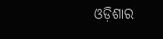ଓଡ଼ିଶାର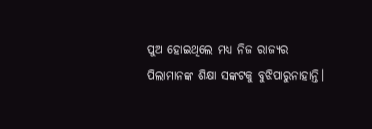ପୁଅ ହୋଇଥିଲେ ମଧ୍ୟ ନିଜ ରାଜ୍ୟର ପିଲାମାନଙ୍କ ଶିକ୍ଷା ସଙ୍କଟକୁ ବୁଝିପାରୁନାହାନ୍ତି।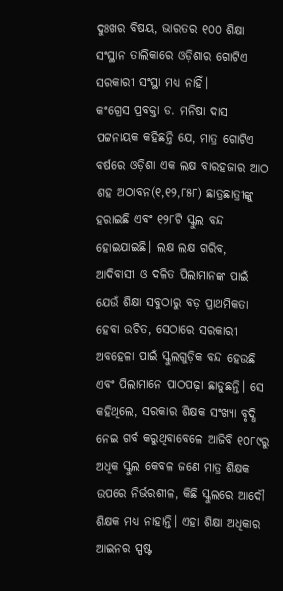ଦୁଃଖର ବିଷୟ, ଭାରତର ୧୦୦ ଶିକ୍ଷା ସଂସ୍ଥାନ ତାଲିକାରେ ଓଡ଼ିଶାର ଗୋଟିଏ ସରକାରୀ ସଂସ୍ଥା ମଧ୍ୟ ନାହିଁ।
କଂଗ୍ରେସ ପ୍ରବକ୍ତା ଡ. ମନିଷା ଦାସ ପଟ୍ଟନାୟକ କହିଛନ୍ତି ଯେ, ମାତ୍ର ଗୋଟିଏ ବର୍ଷରେ ଓଡ଼ିଶା ଏକ ଲକ୍ଷ ବାରହଜାର ଆଠ ଶହ ଅଠାବନ(୧,୧୨,୮୫୮) ଛାତ୍ରଛାତ୍ରୀଙ୍କୁ ହରାଇଛି ଏବଂ ୧୨୮ଟି ସ୍କୁଲ ବନ୍ଦ ହୋଇଯାଇଛି। ଲକ୍ଷ ଲକ୍ଷ ଗରିବ, ଆଦିବାସୀ ଓ ଦଳିତ ପିଲାମାନଙ୍କ ପାଇଁ ଯେଉଁ ଶିକ୍ଷା ସବୁଠାରୁ ବଡ଼ ପ୍ରାଥମିକତା ହେବା ଉଚିତ, ସେଠାରେ ସରକାରୀ ଅବହେଳା ପାଇଁ ସ୍କୁଲଗୁଡ଼ିକ ବନ୍ଦ ହେଉଛି ଏବଂ ପିଲାମାନେ ପାଠପଢ଼ା ଛାଡୁଛନ୍ତି। ସେ କହିଥିଲେ, ସରକାର ଶିକ୍ଷକ ସଂଖ୍ୟା ବୃଦ୍ଧି ନେଇ ଗର୍ବ କରୁଥିବାବେଳେ ଆଜିବି ୧୦୮୯ରୁ ଅଧିକ ସ୍କୁଲ କେବଳ ଜଣେ ମାତ୍ର ଶିକ୍ଷକ ଉପରେ ନିର୍ଭରଶୀଳ, କିଛି ସ୍କୁଲରେ ଆଦୌ ଶିକ୍ଷକ ମଧ୍ୟ ନାହାନ୍ତି। ଏହା ଶିକ୍ଷା ଅଧିକାର ଆଇନର ସ୍ପଷ୍ଟ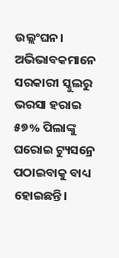ଉଲ୍ଲଂଘନ। ଅଭିଭାବକମାନେ ସରକାରୀ ସ୍କୁଲରୁ ଭରସା ହରାଇ ୫୭% ପିଲାଙ୍କୁ ଘରୋଇ ଟ୍ୟୁସନ୍ରେ ପଠାଇବାକୁ ବାଧ୍ୟ ହୋଇଛନ୍ତି।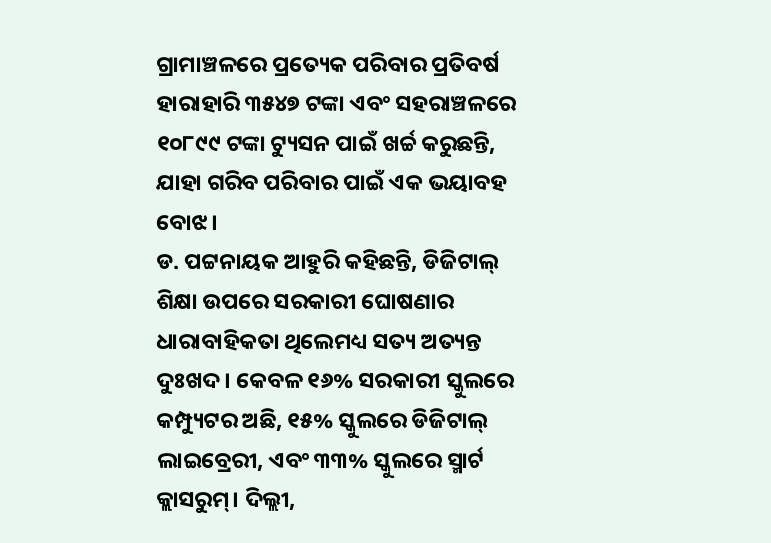ଗ୍ରାମାଞ୍ଚଳରେ ପ୍ରତ୍ୟେକ ପରିବାର ପ୍ରତିବର୍ଷ ହାରାହାରି ୩୫୪୭ ଟଙ୍କା ଏବଂ ସହରାଞ୍ଚଳରେ ୧୦୮୯୯ ଟଙ୍କା ଟ୍ୟୁସନ ପାଇଁ ଖର୍ଚ୍ଚ କରୁଛନ୍ତି, ଯାହା ଗରିବ ପରିବାର ପାଇଁ ଏକ ଭୟାବହ ବୋଝ।
ଡ. ପଟ୍ଟନାୟକ ଆହୁରି କହିଛନ୍ତି, ଡିଜିଟାଲ୍ ଶିକ୍ଷା ଉପରେ ସରକାରୀ ଘୋଷଣାର ଧାରାବାହିକତା ଥିଲେମଧ୍ୟ ସତ୍ୟ ଅତ୍ୟନ୍ତ ଦୁଃଖଦ। କେବଳ ୧୬% ସରକାରୀ ସ୍କୁଲରେ କମ୍ପ୍ୟୁଟର ଅଛି, ୧୫% ସ୍କୁଲରେ ଡିଜିଟାଲ୍ ଲାଇବ୍ରେରୀ, ଏବଂ ୩୩% ସ୍କୁଲରେ ସ୍ମାର୍ଟ କ୍ଲାସରୁମ୍। ଦିଲ୍ଲୀ,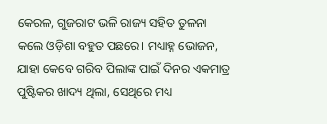କେରଳ, ଗୁଜରାଟ ଭଳି ରାଜ୍ୟ ସହିତ ତୁଳନା କଲେ ଓଡ଼ିଶା ବହୁତ ପଛରେ। ମଧ୍ୟାହ୍ନ ଭୋଜନ, ଯାହା କେବେ ଗରିବ ପିଲାଙ୍କ ପାଇଁ ଦିନର ଏକମାତ୍ର ପୁଷ୍ଟିକର ଖାଦ୍ୟ ଥିଲା, ସେଥିରେ ମଧ୍ୟ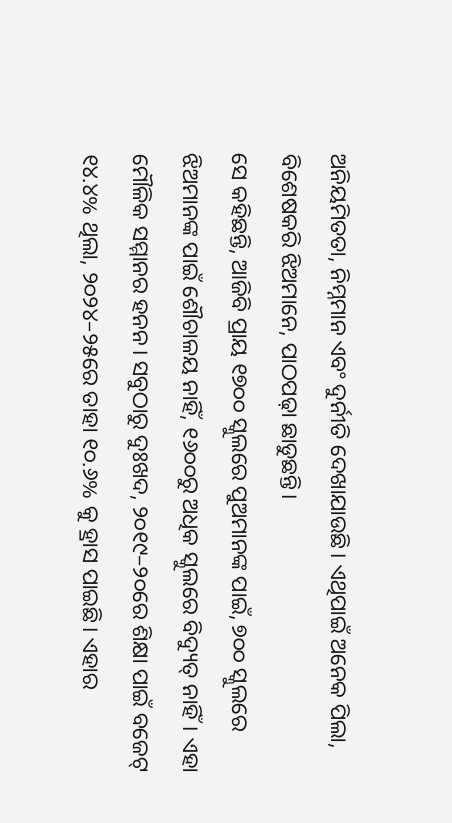ଅନିୟମିତତା, ନିମ୍ନମାନ ଏବଂ ଦୁର୍ନୀତି ଦେଖାଯାଉଛି। ଏଥିପାଇଁ ଅନେକ ପିଲା, ବିଶେଷକରି ଝିଅମାନେ, ପାଠପଢ଼ା ଛାଡୁଛନ୍ତି।
ସେ କହିଛନ୍ତି, ଆଜିବି ପ୍ରାୟ ୧୭୦୦ ସ୍କୁଲରେ ପୁଅମାନଙ୍କ ପାଇଁ, ୭୦୦ ସ୍କୁଲରେ ଝିଅମାନଙ୍କ ପାଇଁ ଶୌଚାଳୟ ନାହିଁ, ୧୬୦୦ରୁ ଅଧିକ ସ୍କୁଲରେ ବିଦ୍ୟୁତ୍ ନାହିଁ। ଏହା ମୌଳିକ ସମ୍ମାନର ହନନ। ସବୁଠାରୁ ଦୁଃଖଦ, ୨୦୧୯–୨୦ରେ ଶିକ୍ଷା ପାଇଁ ବଜେଟ୍ ୧୪.୪% ଥିଲା, ୨୦୨୪–୨୫ରେ ତାହା ୧୦.୬% କୁ ହ୍ରାସ ପାଇଛି। ଏହାର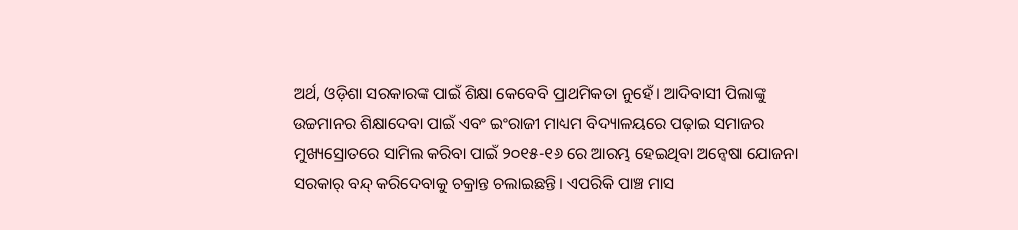ଅର୍ଥ, ଓଡ଼ିଶା ସରକାରଙ୍କ ପାଇଁ ଶିକ୍ଷା କେବେବି ପ୍ରାଥମିକତା ନୁହେଁ। ଆଦିବାସୀ ପିଲାଙ୍କୁ ଉଚ୍ଚମାନର ଶିକ୍ଷାଦେବା ପାଇଁ ଏବଂ ଇଂରାଜୀ ମାଧ୍ୟମ ବିଦ୍ୟାଳୟରେ ପଢ଼ାଇ ସମାଜର ମୁଖ୍ୟସ୍ରୋତରେ ସାମିଲ କରିବା ପାଇଁ ୨୦୧୫-୧୬ ରେ ଆରମ୍ଭ ହେଇଥିବା ଅନ୍ୱେଷା ଯୋଜନା ସରକାର୍ ବନ୍ଦ୍ କରିଦେବାକୁ ଚକ୍ରାନ୍ତ ଚଲାଇଛନ୍ତି। ଏପରିକି ପାଞ୍ଚ ମାସ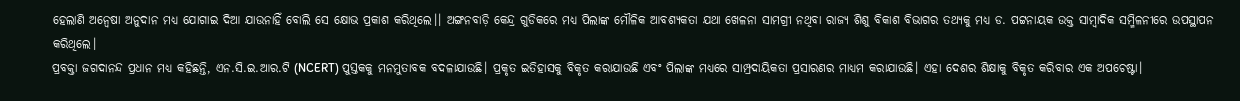ହେଲାଣି ଅନ୍ୱେଷା ଅନୁଦାନ ମଧ୍ୟ ଯୋଗାଇ ଦିଆ ଯାଉନାହିଁ ବୋଲି ସେ କ୍ଷୋଭ ପ୍ରକାଶ କରିଥିଲେ।। ଅଙ୍ଗନବାଡ଼ି କେନ୍ଦ୍ର ଗୁଡିକରେ ମଧ୍ୟ ପିଲାଙ୍କ ମୌଳିକ ଆବଶ୍ୟକତା ଯଥା ଖେଳନା ସାମଗ୍ରୀ ନଥିବା ରାଜ୍ୟ ଶିଶୁ ବିକାଶ ବିଭାଗର ତଥ୍ୟକୁ ମଧ୍ୟ ଡ. ପଟ୍ଟନାୟକ ଉକ୍ତ ସାମ୍ବାଦିକ ସମ୍ମିଳନୀରେ ଉପସ୍ଥାପନ କରିଥିଲେ।
ପ୍ରବକ୍ତା ଜଗଦାନନ୍ଦ ପ୍ରଧାନ ମଧ୍ୟ କହିଛନ୍ତି, ଏନ.ସି.ଇ.ଆର.ଟି (NCERT) ପୁସ୍ତକକୁ ମନମୁତାବକ ବଦଳାଯାଉଛି। ପ୍ରକୃତ ଇତିହାସକୁ ବିକୃତ କରାଯାଉଛି ଏବଂ ପିଲାଙ୍କ ମଧ୍ୟରେ ସାମ୍ପ୍ରଦାୟିକତା ପ୍ରସାରଣର ମାଧ୍ୟମ କରାଯାଉଛି। ଏହା ଦେଶର ଶିକ୍ଷାକୁ ବିକୃତ କରିବାର ଏକ ଅପଚେଷ୍ଟା।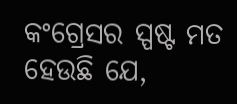କଂଗ୍ରେସର ସ୍ପଷ୍ଟ ମତ ହେଉଛି ଯେ,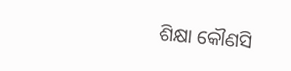ଶିକ୍ଷା କୌଣସି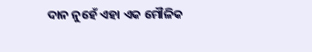ଦାନ ନୁହେଁ ଏହା ଏକ ମୌଳିକ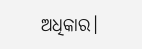ଅଧିକାର।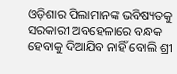ଓଡ଼ିଶାର ପିଲାମାନଙ୍କ ଭବିଷ୍ୟତକୁ ସରକାରୀ ଅବହେଳାରେ ବନ୍ଧକ ହେବାକୁ ଦିଆଯିବ ନାହିଁ ବୋଲି ଶ୍ରୀ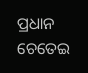ପ୍ରଧାନ ଚେତେଇ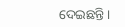ଦେଇଛନ୍ତି।